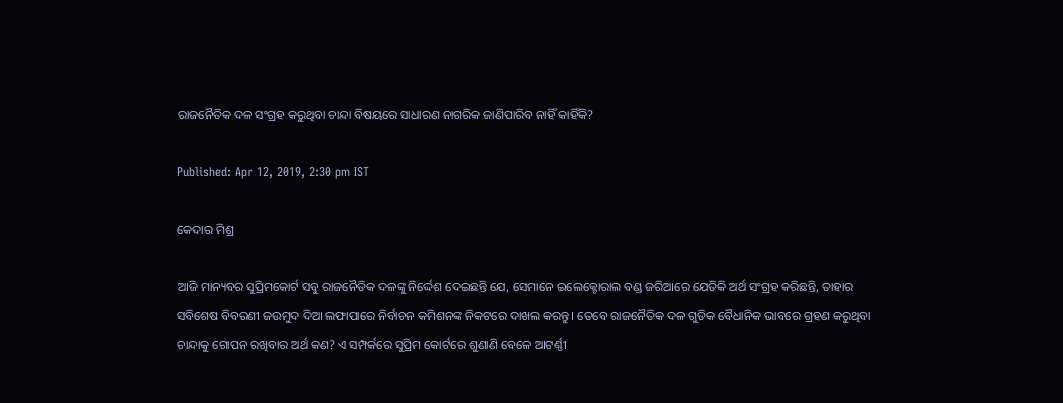ରାଜନୈତିକ ଦଳ ସଂଗ୍ରହ କରୁଥିବା ଚାନ୍ଦା ବିଷୟରେ ସାଧାରଣ ନାଗରିକ ଜାଣିପାରିବ ନାହିଁ କାହିଁକି?

Published: Apr 12, 2019, 2:30 pm IST

କେଦାର ମିଶ୍ର

ଆଜି ମାନ୍ୟବର ସୁପ୍ରିମକୋର୍ଟ ସବୁ ରାଜନୈତିକ ଦଳଙ୍କୁ ନିର୍ଦ୍ଦେଶ ଦେଇଛନ୍ତି ଯେ, ସେମାନେ ଇଲେକ୍ଟୋରାଲ ବଣ୍ଡ ଜରିଆରେ ଯେତିକି ଅର୍ଥ ସଂଗ୍ରହ କରିଛନ୍ତି, ତାହାର ସବିଶେଷ ବିବରଣୀ ଜଉମୁଦ ଦିଆ ଲଫାପାରେ ନିର୍ବାଚନ କମିଶନଙ୍କ ନିକଟରେ ଦାଖଲ କରନ୍ତୁ। ତେବେ ରାଜନୈତିକ ଦଳ ଗୁଡିକ ବୈଧାନିକ ଭାବରେ ଗ୍ରହଣ କରୁଥିବା ଚାନ୍ଦାକୁ ଗୋପନ ରଖିବାର ଅର୍ଥ କଣ? ଏ ସମ୍ପର୍କରେ ସୁପ୍ରିମ କୋର୍ଟରେ ଶୁଣାଣି ବେଳେ ଆଟର୍ଣ୍ଣୀ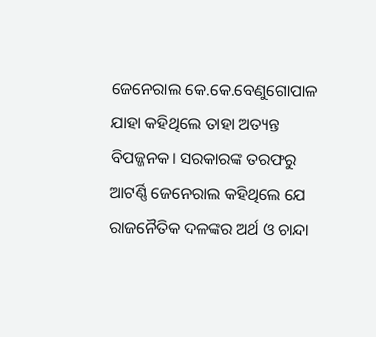ଜେନେରାଲ କେ.କେ.ବେଣୁଗୋପାଳ ଯାହା କହିଥିଲେ ତାହା ଅତ୍ୟନ୍ତ ବିପଜ୍ଜନକ। ସରକାରଙ୍କ ତରଫରୁ ଆଟର୍ଣ୍ଣି ଜେନେରାଲ କହିଥିଲେ ଯେ ରାଜନୈତିକ ଦଳଙ୍କର ଅର୍ଥ ଓ ଚାନ୍ଦା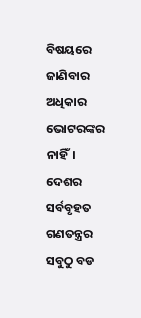ବିଷୟରେ ଜାଣିବାର ଅଧିକାର ଭୋଟରଙ୍କର ନାହିଁ। ଦେଶର ସର୍ବବୃହତ ଗଣତନ୍ତ୍ରର ସବୁଠୁ ବଡ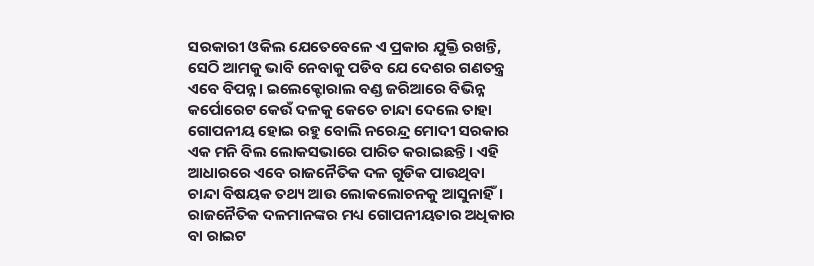ସରକାରୀ ଓକିଲ ଯେତେବେଳେ ଏ ପ୍ରକାର ଯୁକ୍ତି ରଖନ୍ତି, ସେଠି ଆମକୁ ଭାବି ନେବାକୁ ପଡିବ ଯେ ଦେଶର ଗଣତନ୍ତ୍ର ଏବେ ବିପନ୍ନ। ଇଲେକ୍ଟୋରାଲ ବଣ୍ଡ ଜରିଆରେ ବିଭିନ୍ନ କର୍ପୋରେଟ କେଉଁ ଦଳକୁ କେତେ ଚାନ୍ଦା ଦେଲେ ତାହା ଗୋପନୀୟ ହୋଇ ରହୁ ବୋଲି ନରେନ୍ଦ୍ର ମୋଦୀ ସରକାର ଏକ ମନି ବିଲ ଲୋକସଭାରେ ପାରିତ କରାଇଛନ୍ତି। ଏହି ଆଧାରରେ ଏବେ ରାଜନୈତିକ ଦଳ ଗୁଡିକ ପାଉଥିବା ଚାନ୍ଦା ବିଷୟକ ତଥ୍ୟ ଆଉ ଲୋକଲୋଚନକୁ ଆସୁନାହିଁ। ରାଜନୈତିକ ଦଳମାନଙ୍କର ମଧ୍ୟ ଗୋପନୀୟତାର ଅଧିକାର ବା ରାଇଟ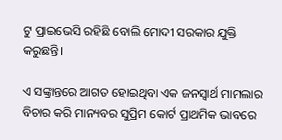ଟୁ ପ୍ରାଇଭେସି ରହିଛି ବୋଲି ମୋଦୀ ସରକାର ଯୁକ୍ତି କରୁଛନ୍ତି।

ଏ ସଙ୍କ୍ରାନ୍ତରେ ଆଗତ ହୋଇଥିବା ଏକ ଜନସ୍ବାର୍ଥ ମାମଲାର ବିଚାର କରି ମାନ୍ୟବର ସୁପ୍ରିମ କୋର୍ଟ ପ୍ରାଥମିକ ଭାବରେ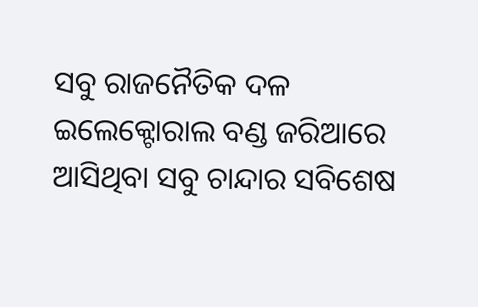ସବୁ ରାଜନୈତିକ ଦଳ ଇଲେକ୍ଟୋରାଲ ବଣ୍ଡ ଜରିଆରେ ଆସିଥିବା ସବୁ ଚାନ୍ଦାର ସବିଶେଷ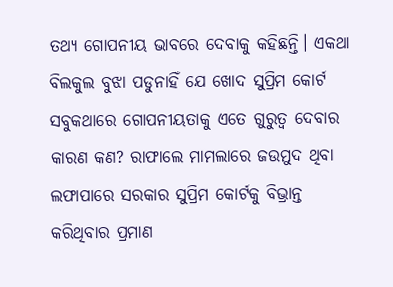ତଥ୍ୟ ଗୋପନୀୟ ଭାବରେ ଦେବାକୁ କହିଛନ୍ତି। ଏକଥା ବିଲକୁଲ ବୁଝା ପଡୁନାହିଁ ଯେ ଖୋଦ ସୁପ୍ରିମ କୋର୍ଟ ସବୁକଥାରେ ଗୋପନୀୟତାକୁ ଏତେ ଗୁରୁତ୍ଵ ଦେବାର କାରଣ କଣ? ରାଫାଲେ ମାମଲାରେ ଜଉମୁଦ ଥିବା ଲଫାପାରେ ସରକାର ସୁପ୍ରିମ କୋର୍ଟକୁ ବିଭ୍ରାନ୍ତ କରିଥିବାର ପ୍ରମାଣ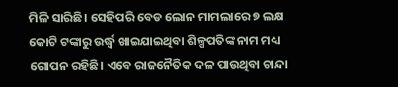ମିଳି ସାରିଛି। ସେହିପରି ବେଡ ଲୋନ ମାମଲାରେ ୭ ଲକ୍ଷ କୋଟି ଟଙ୍କାରୁ ଉର୍ଦ୍ଧ୍ଵ ଖାଇଯାଇଥିବା ଶିଳ୍ପପତିଙ୍କ ନାମ ମଧ୍ୟ ଗୋପନ ରହିଛି। ଏବେ ରାଜନୈତିକ ଦଳ ପାଉଥିବା ଚାନ୍ଦା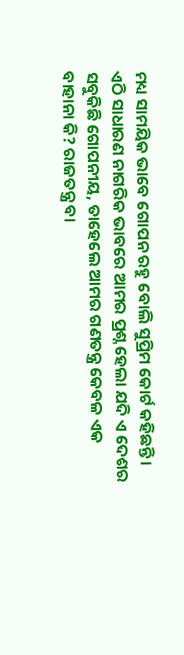ମଧ୍ୟ ସାମୟିକ ଭାବେ ଗୋପନ ରହୁ ବୋଲି ସୁପ୍ରିମ କୋର୍ଟ କହିଛନ୍ତି। ଏଠି ସାଧାରଣ ନାଗରିକ ଭାବରେ ଆମର ପ୍ରଶ୍ନ ହେଲା ଯଦି ଏ ଦେଶର ସବୁକିଛି ଗୋପନୀୟ, ତାହେଲେ ଆମର ଗଣତନ୍ତ୍ର କେବଳ ଏକ ବାହାନା କି? ରାଜତନ୍ତ୍ର ବା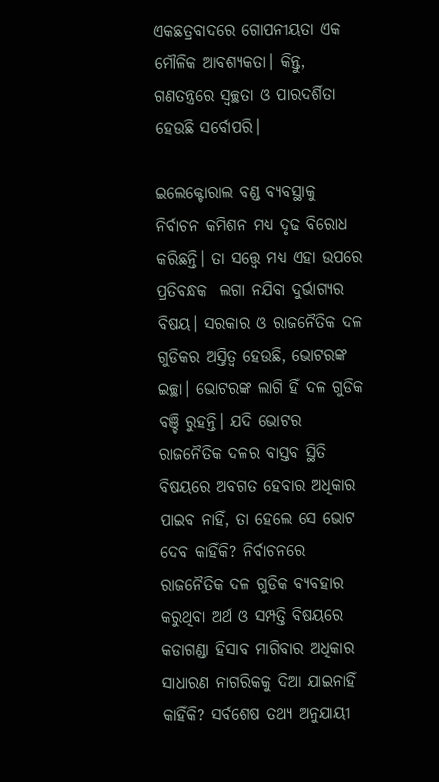ଏକଛତ୍ରବାଦରେ ଗୋପନୀୟତା ଏକ ମୌଳିକ ଆବଶ୍ୟକତା। କିନ୍ତୁ, ଗଣତନ୍ତ୍ରରେ ସ୍ଵଚ୍ଛତା ଓ ପାରଦର୍ଶିତା ହେଉଛି ସର୍ବୋପରି।

ଇଲେକ୍ଟୋରାଲ ବଣ୍ଡ ବ୍ୟବସ୍ଥାକୁ ନିର୍ବାଚନ କମିଶନ ମଧ୍ୟ ଦୃଢ ବିରୋଧ କରିଛନ୍ତି। ତା ସତ୍ତ୍ୱେ ମଧ୍ୟ ଏହା ଉପରେ ପ୍ରତିବନ୍ଧକ  ଲଗା ନଯିବା ଦୁର୍ଭାଗ୍ୟର ବିଷୟ। ସରକାର ଓ ରାଜନୈତିକ ଦଳ ଗୁଡିକର ଅସ୍ତିତ୍ଵ ହେଉଛି, ଭୋଟରଙ୍କ ଇଚ୍ଛା। ଭୋଟରଙ୍କ ଲାଗି ହିଁ ଦଳ ଗୁଡିକ ବଞ୍ଚି ରୁହନ୍ତି। ଯଦି ଭୋଟର ରାଜନୈତିକ ଦଳର ବାସ୍ତବ ସ୍ଥିତି ବିଷୟରେ ଅବଗତ ହେବାର ଅଧିକାର ପାଇବ ନାହିଁ, ତା ହେଲେ ସେ ଭୋଟ ଦେବ କାହିଁକି? ନିର୍ବାଚନରେ ରାଜନୈତିକ ଦଳ ଗୁଡିକ ବ୍ୟବହାର କରୁଥିବା ଅର୍ଥ ଓ ସମ୍ପତ୍ତି ବିଷୟରେ କଡାଗଣ୍ଡା ହିସାବ ମାଗିବାର ଅଧିକାର ସାଧାରଣ ନାଗରିକକୁ ଦିଆ ଯାଇନାହିଁ କାହିଁକି? ସର୍ବଶେଷ ତଥ୍ୟ ଅନୁଯାୟୀ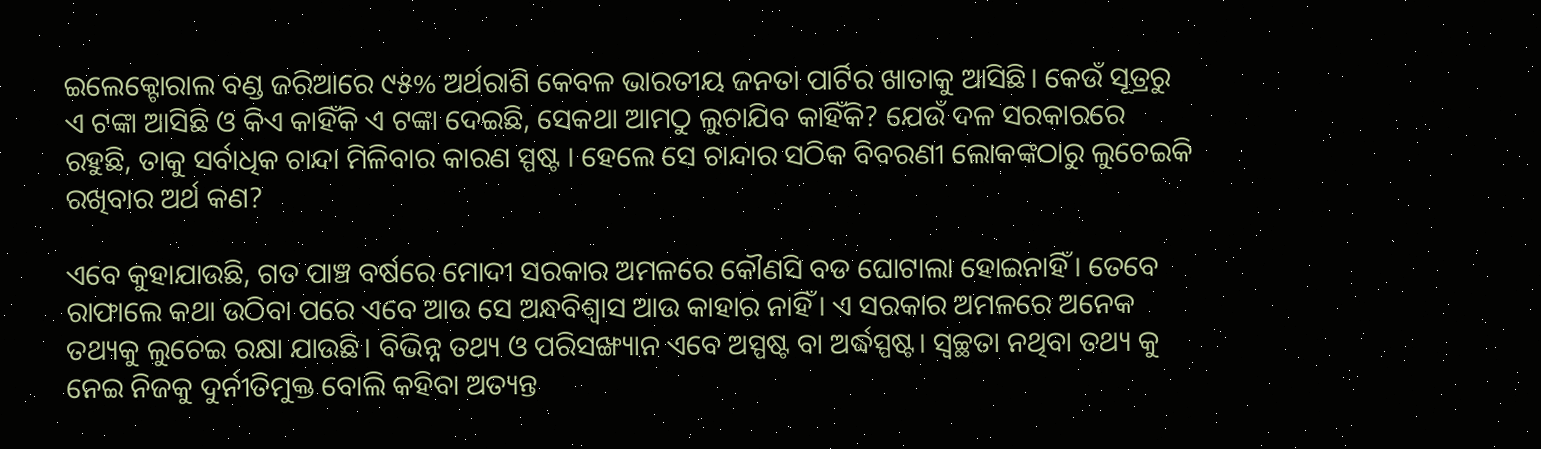ଇଲେକ୍ଟୋରାଲ ବଣ୍ଡ ଜରିଆରେ ୯୫% ଅର୍ଥରାଶି କେବଳ ଭାରତୀୟ ଜନତା ପାର୍ଟିର ଖାତାକୁ ଆସିଛି। କେଉଁ ସୂତ୍ରରୁ ଏ ଟଙ୍କା ଆସିଛି ଓ କିଏ କାହିଁକି ଏ ଟଙ୍କା ଦେଇଛି, ସେକଥା ଆମଠୁ ଲୁଚାଯିବ କାହିଁକି? ଯେଉଁ ଦଳ ସରକାରରେ ରହୁଛି, ତାକୁ ସର୍ବାଧିକ ଚାନ୍ଦା ମିଳିବାର କାରଣ ସ୍ପଷ୍ଟ । ହେଲେ ସେ ଚାନ୍ଦାର ସଠିକ ବିବରଣୀ ଲୋକଙ୍କଠାରୁ ଲୁଚେଇକି ରଖିବାର ଅର୍ଥ କଣ?

ଏବେ କୁହାଯାଉଛି, ଗତ ପାଞ୍ଚ ବର୍ଷରେ ମୋଦୀ ସରକାର ଅମଳରେ କୌଣସି ବଡ ଘୋଟାଲା ହୋଇନାହିଁ। ତେବେ ରାଫାଲେ କଥା ଉଠିବା ପରେ ଏବେ ଆଉ ସେ ଅନ୍ଧବିଶ୍ଵାସ ଆଉ କାହାର ନାହିଁ। ଏ ସରକାର ଅମଳରେ ଅନେକ ତଥ୍ୟକୁ ଲୁଚେଇ ରକ୍ଷା ଯାଉଛି। ବିଭିନ୍ନ ତଥ୍ୟ ଓ ପରିସଙ୍ଖ୍ୟାନ ଏବେ ଅସ୍ପଷ୍ଟ ବା ଅର୍ଦ୍ଧସ୍ପଷ୍ଟ। ସ୍ଵଚ୍ଛତା ନଥିବା ତଥ୍ୟ କୁ ନେଇ ନିଜକୁ ଦୁର୍ନୀତିମୁକ୍ତ ବୋଲି କହିବା ଅତ୍ୟନ୍ତ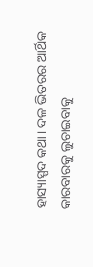ହାସ୍ୟାସ୍ପଦ କଥା। ଦଳ ଭିତରର ଆର୍ଥିକ କାରବାରକୁ ଲୁଚାଇବାକୁ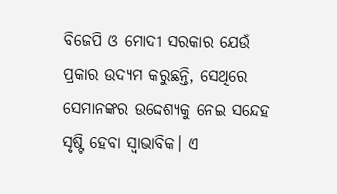ବିଜେପି ଓ ମୋଦୀ ସରକାର ଯେଉଁ ପ୍ରକାର ଉଦ୍ୟମ କରୁଛନ୍ତି, ସେଥିରେ ସେମାନଙ୍କର ଉଦ୍ଦେଶ୍ୟକୁ ନେଇ ସନ୍ଦେହ ସୃଷ୍ଟି ହେବା ସ୍ଵାଭାବିକ। ଏ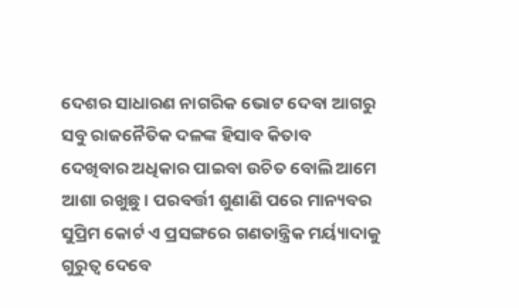ଦେଶର ସାଧାରଣ ନାଗରିକ ଭୋଟ ଦେବା ଆଗରୁ ସବୁ ରାଜନୈତିକ ଦଳଙ୍କ ହିସାବ କିତାବ ଦେଖିବାର ଅଧିକାର ପାଇବା ଉଚିତ ବୋଲି ଆମେ ଆଶା ରଖୁଛୁ। ପରବର୍ତ୍ତୀ ଶୁଣାଣି ପରେ ମାନ୍ୟବର ସୁପ୍ରିମ କୋର୍ଟ ଏ ପ୍ରସଙ୍ଗରେ ଗଣତାନ୍ତ୍ରିକ ମର୍ୟ୍ୟାଦାକୁ ଗୁରୁତ୍ଵ ଦେବେ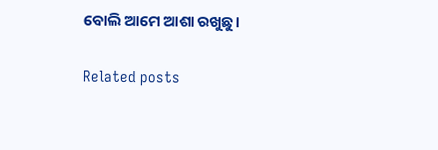ବୋଲି ଆମେ ଆଶା ରଖୁଛୁ।

Related posts